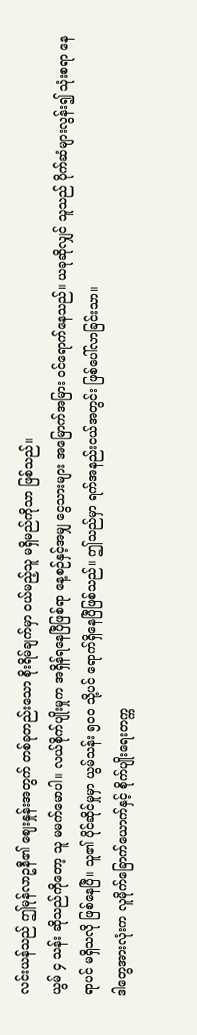လင်းယန်သည် ဤမုန်လာဥနီ၏ ဈေးနှုန်းအတွက် တစ်ခုတည်းသော စိုးရိမ်ချက်မှာ ဝယ်မည့်သူ မရှိမည်ကိုသာ ဖြစ်သည်။
ယွမ် ၄ သန်း ဆိုသည်ကိုတော့ သူ မမက်မောပါ။ လယ်စိုက်ပျိုးမှုက အရှိန်ရနေပြီဖြစ်ရာ နေ့စဉ်နှင့်အမျှ ငွေသားများ အမြောက်အမြား ဝင်ရောက်နေသည်။ ယခုဆိုလျှင် သူသည် ပိုက်ဆံများလွန်း၍ သုံးစရာ နေရာပင် မရှိသလို ဖြစ်နေပြီ။ သူ၏ ပိုင်ဆိုင်မှုမှာ ယွမ်သန်း ၅၀၀ သို့ပင် ရောက်ရှိနေပြီဖြစ်သည်။ ဤသည်မှာ ရက်အနည်းငယ်အတွင်း ဖြစ်ပေါ်လာခြင်းသာ။
ဒါတွေအားလုံးက လူမိုက်ခြောက်ယောက်နှင့် စိုက်ပျိုးရေးတက္က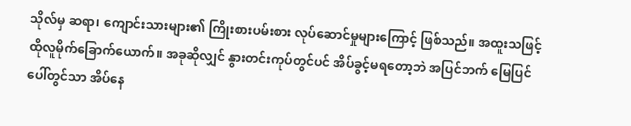သိုလ်မှ ဆရာ၊ ကျောင်းသားများ၏ ကြိုးစားပမ်းစား လုပ်ဆောင်မှုများကြောင့် ဖြစ်သည်။ အထူးသဖြင့် ထိုလူမိုက်ခြောက်ယောက်။ အခုဆိုလျှင် နွားတင်းကုပ်တွင်ပင် အိပ်ခွင့်မရတော့ဘဲ အပြင်ဘက် မြေပြင်ပေါ်တွင်သာ အိပ်နေ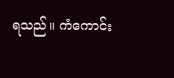ရသည်။ ကံကောင်း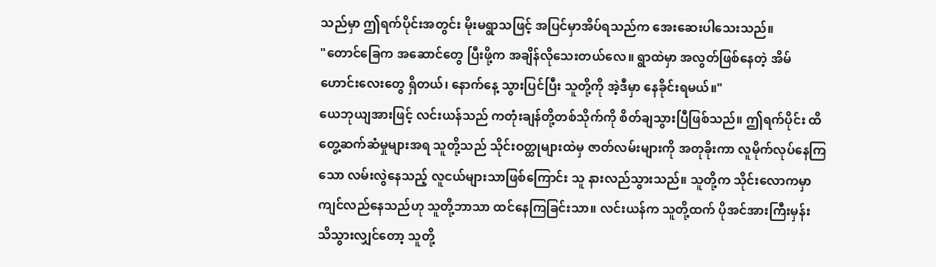သည်မှာ ဤရက်ပိုင်းအတွင်း မိုးမရွာသဖြင့် အပြင်မှာအိပ်ရသည်က အေးဆေးပါသေးသည်။
"တောင်ခြေက အဆောင်တွေ ပြီးဖို့က အချိန်လိုသေးတယ်လေ။ ရွာထဲမှာ အလွတ်ဖြစ်နေတဲ့ အိမ်ဟောင်းလေးတွေ ရှိတယ်၊ နောက်နေ့ သွားပြင်ပြီး သူတို့ကို အဲ့ဒီမှာ နေခိုင်းရမယ်။"
ယေဘုယျအားဖြင့် လင်းယန်သည် ကတုံးချန်တို့တစ်သိုက်ကို စိတ်ချသွားပြီဖြစ်သည်။ ဤရက်ပိုင်း ထိတွေ့ဆက်ဆံမှုများအရ သူတို့သည် သိုင်းဝတ္ထုများထဲမှ ဇာတ်လမ်းများကို အတုခိုးကာ လူမိုက်လုပ်နေကြသော လမ်းလွဲနေသည့် လူငယ်များသာဖြစ်ကြောင်း သူ နားလည်သွားသည်။ သူတို့က သိုင်းလောကမှာ ကျင်လည်နေသည်ဟု သူတို့ဘာသာ ထင်နေကြခြင်းသာ။ လင်းယန်က သူတို့ထက် ပိုအင်အားကြီးမှန်း သိသွားလျှင်တော့ သူတို့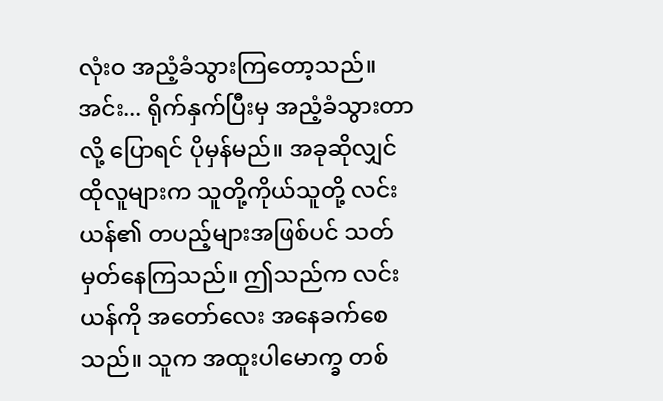လုံးဝ အညံ့ခံသွားကြတော့သည်။
အင်း... ရိုက်နှက်ပြီးမှ အညံ့ခံသွားတာလို့ ပြောရင် ပိုမှန်မည်။ အခုဆိုလျှင် ထိုလူများက သူတို့ကိုယ်သူတို့ လင်းယန်၏ တပည့်များအဖြစ်ပင် သတ်မှတ်နေကြသည်။ ဤသည်က လင်းယန်ကို အတော်လေး အနေခက်စေသည်။ သူက အထူးပါမောက္ခ တစ်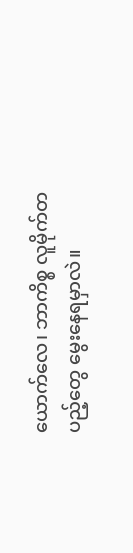ယောက်လေ၊ ဘာကိစ္စ လူမိုက်တပည့်တွေ မွေးနေရမှာလဲ။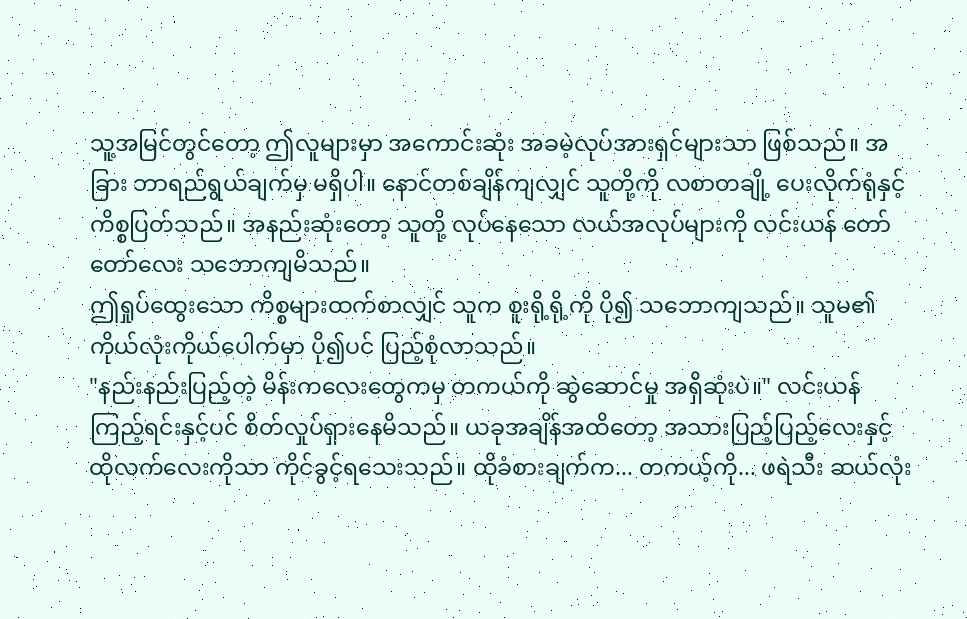သူ့အမြင်တွင်တော့ ဤလူများမှာ အကောင်းဆုံး အခမဲ့လုပ်အားရှင်များသာ ဖြစ်သည်။ အခြား ဘာရည်ရွယ်ချက်မှ မရှိပါ။ နောင်တစ်ချိန်ကျလျှင် သူတို့ကို လစာတချို့ ပေးလိုက်ရုံနှင့် ကိစ္စပြတ်သည်။ အနည်းဆုံးတော့ သူတို့ လုပ်နေသော လယ်အလုပ်များကို လင်းယန် တော်တော်လေး သဘောကျမိသည်။
ဤရှုပ်ထွေးသော ကိစ္စများထက်စာလျှင် သူက စူးရို့ရို့ကို ပို၍ သဘောကျသည်။ သူမ၏ ကိုယ်လုံးကိုယ်ပေါက်မှာ ပို၍ပင် ပြည့်စုံလာသည်။
"နည်းနည်းပြည့်တဲ့ မိန်းကလေးတွေကမှ တကယ်ကို ဆွဲဆောင်မှု အရှိဆုံးပဲ။" လင်းယန် ကြည့်ရင်းနှင့်ပင် စိတ်လှုပ်ရှားနေမိသည်။ ယခုအချိန်အထိတော့ အသားပြည့်ပြည့်လေးနှင့် ထိုလက်လေးကိုသာ ကိုင်ခွင့်ရသေးသည်။ ထိုခံစားချက်က... တကယ့်ကို... ဖရဲသီး ဆယ်လုံး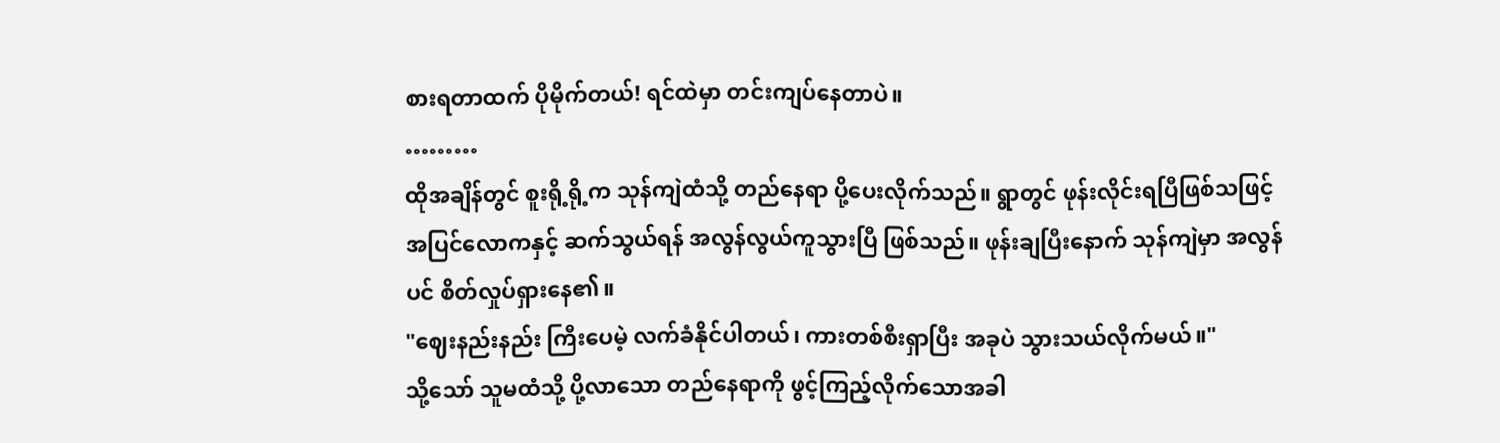စားရတာထက် ပိုမိုက်တယ်! ရင်ထဲမှာ တင်းကျပ်နေတာပဲ။
………
ထိုအချိန်တွင် စူးရို့ရို့က သုန်ကျဲထံသို့ တည်နေရာ ပို့ပေးလိုက်သည်။ ရွာတွင် ဖုန်းလိုင်းရပြီဖြစ်သဖြင့် အပြင်လောကနှင့် ဆက်သွယ်ရန် အလွန်လွယ်ကူသွားပြီ ဖြစ်သည်။ ဖုန်းချပြီးနောက် သုန်ကျဲမှာ အလွန်ပင် စိတ်လှုပ်ရှားနေ၏။
"ဈေးနည်းနည်း ကြီးပေမဲ့ လက်ခံနိုင်ပါတယ်၊ ကားတစ်စီးရှာပြီး အခုပဲ သွားသယ်လိုက်မယ်။"
သို့သော် သူမထံသို့ ပို့လာသော တည်နေရာကို ဖွင့်ကြည့်လိုက်သောအခါ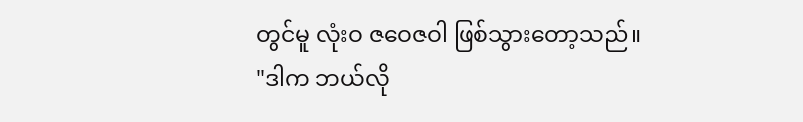တွင်မူ လုံးဝ ဇဝေဇဝါ ဖြစ်သွားတော့သည်။
"ဒါက ဘယ်လို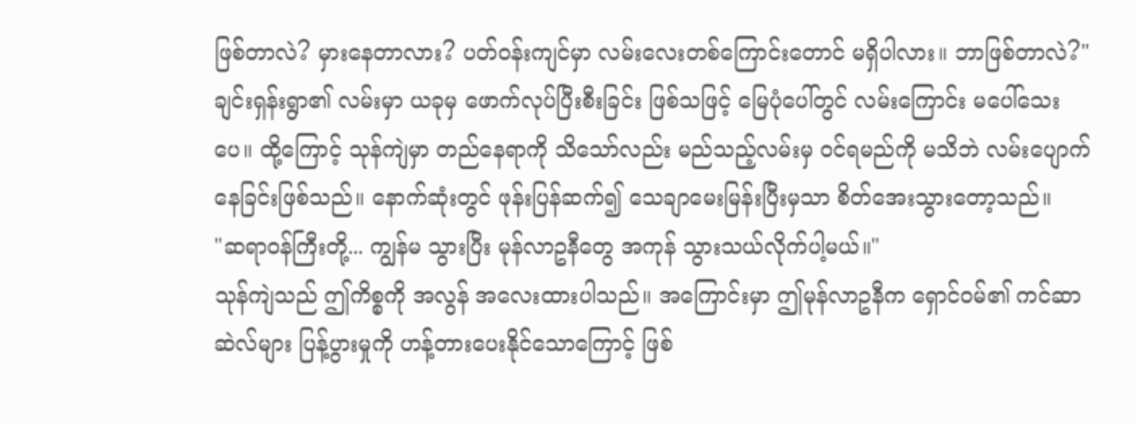ဖြစ်တာလဲ? မှားနေတာလား? ပတ်ဝန်းကျင်မှာ လမ်းလေးတစ်ကြောင်းတောင် မရှိပါလား။ ဘာဖြစ်တာလဲ?"
ချင်းရှန်းရွာ၏ လမ်းမှာ ယခုမှ ဖောက်လုပ်ပြီးစီးခြင်း ဖြစ်သဖြင့် မြေပုံပေါ်တွင် လမ်းကြောင်း မပေါ်သေးပေ။ ထို့ကြောင့် သုန်ကျဲမှာ တည်နေရာကို သိသော်လည်း မည်သည့်လမ်းမှ ဝင်ရမည်ကို မသိဘဲ လမ်းပျောက်နေခြင်းဖြစ်သည်။ နောက်ဆုံးတွင် ဖုန်းပြန်ဆက်၍ သေချာမေးမြန်းပြီးမှသာ စိတ်အေးသွားတော့သည်။
"ဆရာဝန်ကြီးတို့... ကျွန်မ သွားပြီး မုန်လာဥနီတွေ အကုန် သွားသယ်လိုက်ပါ့မယ်။"
သုန်ကျဲသည် ဤကိစ္စကို အလွန် အလေးထားပါသည်။ အကြောင်းမှာ ဤမုန်လာဥနီက ရှောင်ဝမ်၏ ကင်ဆာဆဲလ်များ ပြန့်ပွားမှုကို ဟန့်တားပေးနိုင်သောကြောင့် ဖြစ်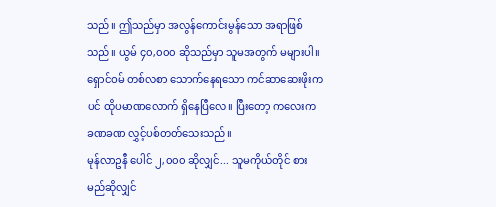သည်။ ဤသည်မှာ အလွန်ကောင်းမွန်သော အရာဖြစ်သည်။ ယွမ် ၄၀,၀၀၀ ဆိုသည်မှာ သူမအတွက် မများပါ။ ရှောင်ဝမ် တစ်လစာ သောက်နေရသော ကင်ဆာဆေးဖိုးကပင် ထိုပမာဏလောက် ရှိနေပြီလေ။ ပြီးတော့ ကလေးက ခဏခဏ လွှင့်ပစ်တတ်သေးသည်။
မုန်လာဥနီ ပေါင် ၂,၀၀၀ ဆိုလျှင်... သူမကိုယ်တိုင် စားမည်ဆိုလျှင်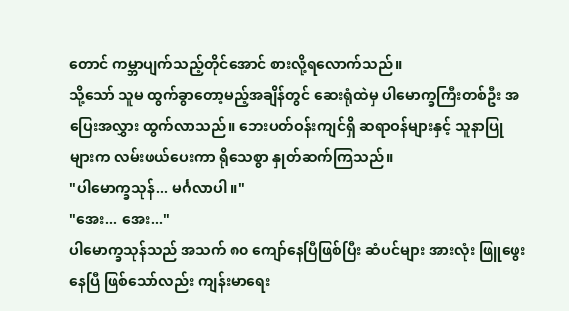တောင် ကမ္ဘာပျက်သည့်တိုင်အောင် စားလို့ရလောက်သည်။
သို့သော် သူမ ထွက်ခွာတော့မည့်အချိန်တွင် ဆေးရုံထဲမှ ပါမောက္ခကြီးတစ်ဦး အပြေးအလွှား ထွက်လာသည်။ ဘေးပတ်ဝန်းကျင်ရှိ ဆရာဝန်များနှင့် သူနာပြုများက လမ်းဖယ်ပေးကာ ရိုသေစွာ နှုတ်ဆက်ကြသည်။
"ပါမောက္ခသုန်... မင်္ဂလာပါ။"
"အေး... အေး..."
ပါမောက္ခသုန်သည် အသက် ၈၀ ကျော်နေပြီဖြစ်ပြီး ဆံပင်များ အားလုံး ဖြူဖွေးနေပြီ ဖြစ်သော်လည်း ကျန်းမာရေး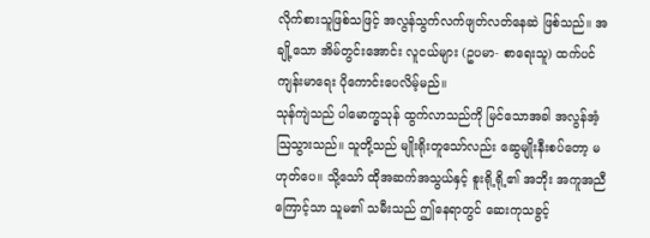လိုက်စားသူဖြစ်သဖြင့် အလွန်သွက်လက်ဖျတ်လတ်နေဆဲ ဖြစ်သည်။ အချို့သော အိမ်တွင်းအောင်း လူငယ်များ (ဥပမာ- စာရေးသူ) ထက်ပင် ကျန်းမာရေး ပိုကောင်းပေလိမ့်မည်။
သုန်ကျဲသည် ပါမောက္ခသုန် ထွက်လာသည်ကို မြင်သောအခါ အလွန်အံ့ဩသွားသည်။ သူတို့သည် မျိုးရိုးတူသော်လည်း ဆွေမျိုးနီးစပ်တော့ မဟုတ်ပေ။ သို့သော် ထိုအဆက်အသွယ်နှင့် စူးရို့ရို့၏ အဘိုး အကူအညီကြောင့်သာ သူမ၏ သမီးသည် ဤနေရာတွင် ဆေးကုသခွင့်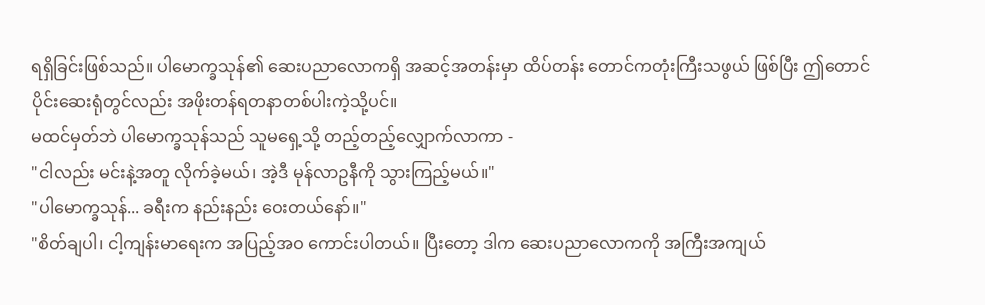ရရှိခြင်းဖြစ်သည်။ ပါမောက္ခသုန်၏ ဆေးပညာလောကရှိ အဆင့်အတန်းမှာ ထိပ်တန်း တောင်ကတုံးကြီးသဖွယ် ဖြစ်ပြီး ဤတောင်ပိုင်းဆေးရုံတွင်လည်း အဖိုးတန်ရတနာတစ်ပါးကဲ့သို့ပင်။
မထင်မှတ်ဘဲ ပါမောက္ခသုန်သည် သူမရှေ့သို့ တည့်တည့်လျှောက်လာကာ -
"ငါလည်း မင်းနဲ့အတူ လိုက်ခဲ့မယ်၊ အဲ့ဒီ မုန်လာဥနီကို သွားကြည့်မယ်။"
"ပါမောက္ခသုန်... ခရီးက နည်းနည်း ဝေးတယ်နော်။"
"စိတ်ချပါ၊ ငါ့ကျန်းမာရေးက အပြည့်အဝ ကောင်းပါတယ်။ ပြီးတော့ ဒါက ဆေးပညာလောကကို အကြီးအကျယ်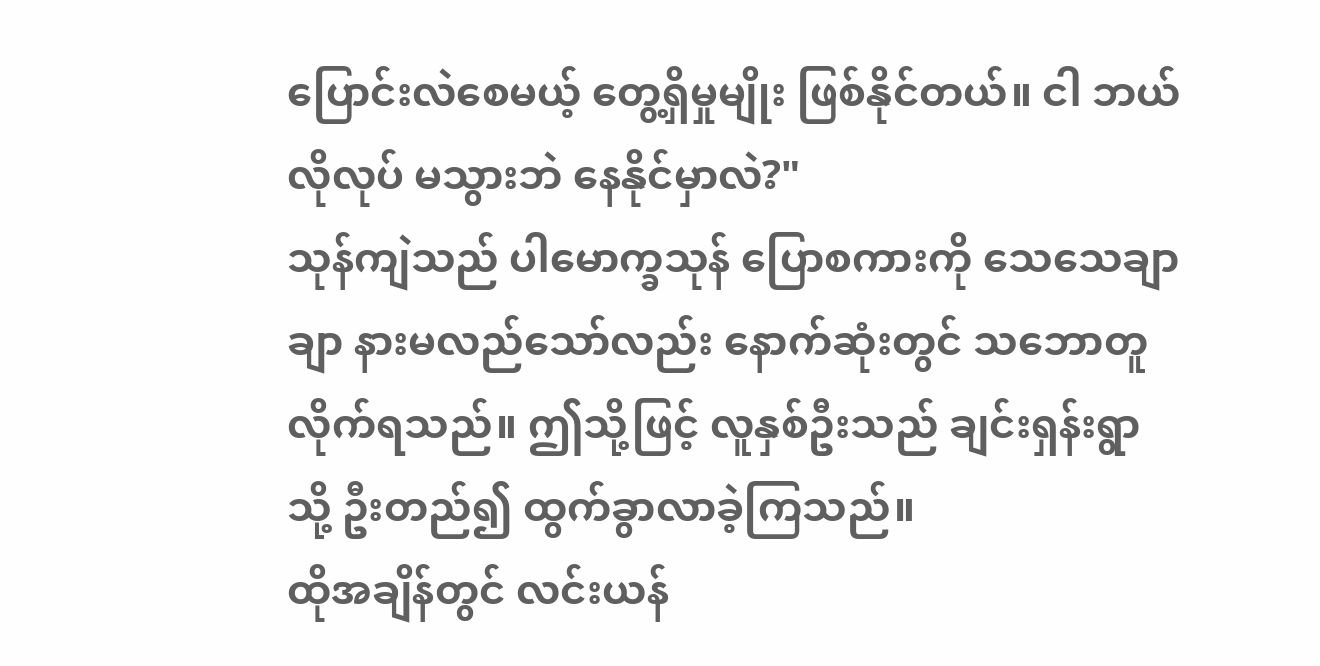ပြောင်းလဲစေမယ့် တွေ့ရှိမှုမျိုး ဖြစ်နိုင်တယ်။ ငါ ဘယ်လိုလုပ် မသွားဘဲ နေနိုင်မှာလဲ?"
သုန်ကျဲသည် ပါမောက္ခသုန် ပြောစကားကို သေသေချာချာ နားမလည်သော်လည်း နောက်ဆုံးတွင် သဘောတူလိုက်ရသည်။ ဤသို့ဖြင့် လူနှစ်ဦးသည် ချင်းရှန်းရွာသို့ ဦးတည်၍ ထွက်ခွာလာခဲ့ကြသည်။
ထိုအချိန်တွင် လင်းယန်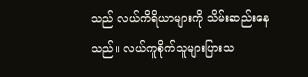သည် လယ်ကိရိယာများကို သိမ်းဆည်းနေသည်။ လယ်ကူစိုက်သူများပြားသ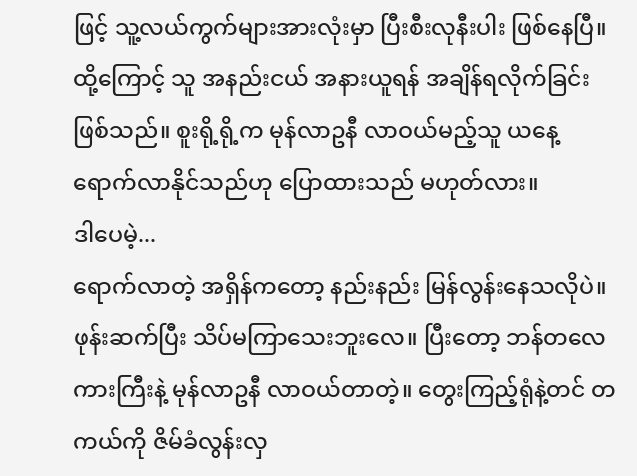ဖြင့် သူ့လယ်ကွက်များအားလုံးမှာ ပြီးစီးလုနီးပါး ဖြစ်နေပြီ။ ထို့ကြောင့် သူ အနည်းငယ် အနားယူရန် အချိန်ရလိုက်ခြင်း ဖြစ်သည်။ စူးရို့ရို့က မုန်လာဥနီ လာဝယ်မည့်သူ ယနေ့ ရောက်လာနိုင်သည်ဟု ပြောထားသည် မဟုတ်လား။
ဒါပေမဲ့...
ရောက်လာတဲ့ အရှိန်ကတော့ နည်းနည်း မြန်လွန်းနေသလိုပဲ။ ဖုန်းဆက်ပြီး သိပ်မကြာသေးဘူးလေ။ ပြီးတော့ ဘန်တလေကားကြီးနဲ့ မုန်လာဥနီ လာဝယ်တာတဲ့။ တွေးကြည့်ရုံနဲ့တင် တကယ်ကို ဇိမ်ခံလွန်းလှ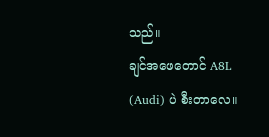သည်။
ချင်အဖေတောင် A8L (Audi) ပဲ စီးတာလေ။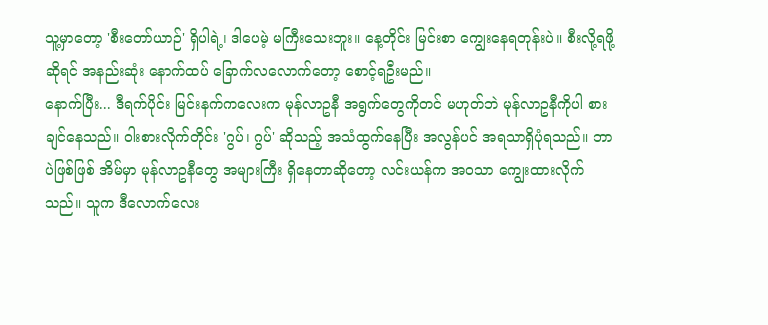သူ့မှာတော့ 'စီးတော်ယာဉ်' ရှိပါရဲ့၊ ဒါပေမဲ့ မကြီးသေးဘူး။ နေ့တိုင်း မြင်းစာ ကျွေးနေရတုန်းပဲ။ စီးလို့ရဖို့ဆိုရင် အနည်းဆုံး နောက်ထပ် ခြောက်လလောက်တော့ စောင့်ရဦးမည်။
နောက်ပြီး... ဒီရက်ပိုင်း မြင်းနက်ကလေးက မုန်လာဥနီ အရွက်တွေကိုတင် မဟုတ်ဘဲ မုန်လာဥနီကိုပါ စားချင်နေသည်။ ဝါးစားလိုက်တိုင်း 'ဂွပ်၊ ဂွပ်' ဆိုသည့် အသံထွက်နေပြီး အလွန်ပင် အရသာရှိပုံရသည်။ ဘာပဲဖြစ်ဖြစ် အိမ်မှာ မုန်လာဥနီတွေ အများကြီး ရှိနေတာဆိုတော့ လင်းယန်က အဝသာ ကျွေးထားလိုက်သည်။ သူက ဒီလောက်လေး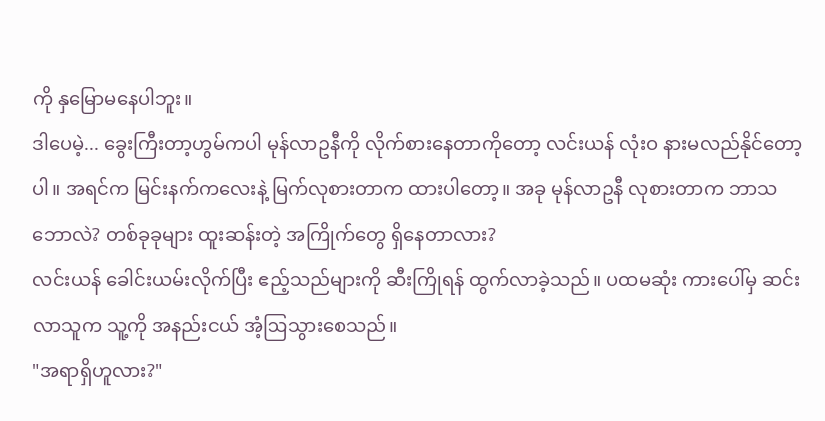ကို နှမြောမနေပါဘူး။
ဒါပေမဲ့... ခွေးကြီးတာ့ဟွမ်ကပါ မုန်လာဥနီကို လိုက်စားနေတာကိုတော့ လင်းယန် လုံးဝ နားမလည်နိုင်တော့ပါ။ အရင်က မြင်းနက်ကလေးနဲ့ မြက်လုစားတာက ထားပါတော့။ အခု မုန်လာဥနီ လုစားတာက ဘာသဘောလဲ? တစ်ခုခုများ ထူးဆန်းတဲ့ အကြိုက်တွေ ရှိနေတာလား?
လင်းယန် ခေါင်းယမ်းလိုက်ပြီး ဧည့်သည်များကို ဆီးကြိုရန် ထွက်လာခဲ့သည်။ ပထမဆုံး ကားပေါ်မှ ဆင်းလာသူက သူ့ကို အနည်းငယ် အံ့ဩသွားစေသည်။
"အရာရှိဟူလား?"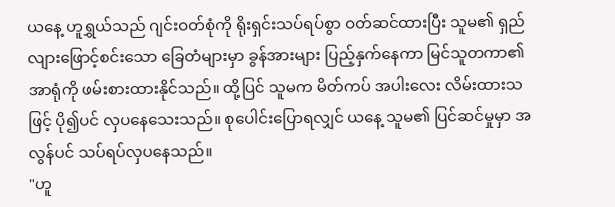ယနေ့ ဟူရွှယ်သည် ဂျင်းဝတ်စုံကို ရိုးရှင်းသပ်ရပ်စွာ ဝတ်ဆင်ထားပြီး သူမ၏ ရှည်လျားဖြောင့်စင်းသော ခြေတံများမှာ ခွန်အားများ ပြည့်နှက်နေကာ မြင်သူတကာ၏အာရုံကို ဖမ်းစားထားနိုင်သည်။ ထို့ပြင် သူမက မိတ်ကပ် အပါးလေး လိမ်းထားသဖြင့် ပို၍ပင် လှပနေသေးသည်။ စုပေါင်းပြောရလျှင် ယနေ့ သူမ၏ ပြင်ဆင်မှုမှာ အလွန်ပင် သပ်ရပ်လှပနေသည်။
"ဟူ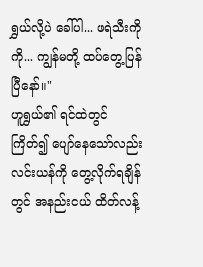ရွှယ်လို့ပဲ ခေါ်ပါ... ဖရဲသီးကိုကို... ကျွန်မတို့ ထပ်တွေ့ပြန်ပြီနော်။"
ဟူရွှယ်၏ ရင်ထဲတွင် ကြိတ်၍ ပျော်နေသော်လည်း လင်းယန်ကို တွေ့လိုက်ရချိန်တွင် အနည်းငယ် ထိတ်လန့်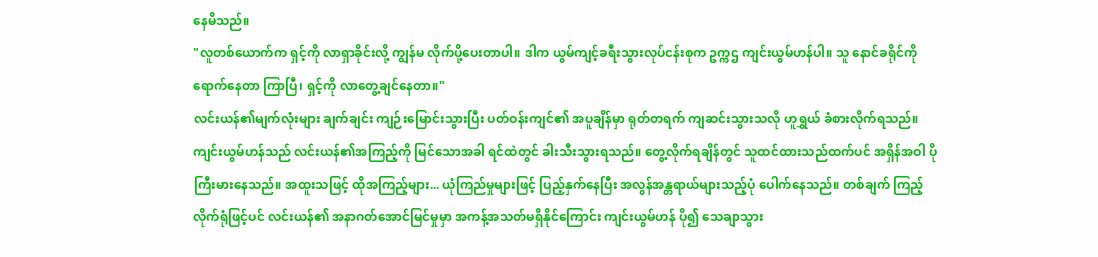နေမိသည်။
"လူတစ်ယောက်က ရှင့်ကို လာရှာခိုင်းလို့ ကျွန်မ လိုက်ပို့ပေးတာပါ။ ဒါက ယွမ်ကျင့်ခရီးသွားလုပ်ငန်းစုက ဥက္ကဌ ကျင်းယွမ်ဟန်ပါ။ သူ နောင်ခရိုင်ကို ရောက်နေတာ ကြာပြီ၊ ရှင့်ကို လာတွေ့ချင်နေတာ။"
လင်းယန်၏မျက်လုံးများ ချက်ချင်း ကျဉ်းမြောင်းသွားပြီး ပတ်ဝန်းကျင်၏ အပူချိန်မှာ ရုတ်တရက် ကျဆင်းသွားသလို ဟူရွှယ် ခံစားလိုက်ရသည်။
ကျင်းယွမ်ဟန်သည် လင်းယန်၏အကြည့်ကို မြင်သောအခါ ရင်ထဲတွင် ခါးသီးသွားရသည်။ တွေ့လိုက်ရချိန်တွင် သူထင်ထားသည်ထက်ပင် အရှိန်အဝါ ပိုကြီးမားနေသည်။ အထူးသဖြင့် ထိုအကြည့်များ... ယုံကြည်မှုများဖြင့် ပြည့်နှက်နေပြီး အလွန်အန္တရာယ်များသည့်ပုံ ပေါက်နေသည်။ တစ်ချက် ကြည့်လိုက်ရုံဖြင့်ပင် လင်းယန်၏ အနာဂတ်အောင်မြင်မှုမှာ အကန့်အသတ်မရှိနိုင်ကြောင်း ကျင်းယွမ်ဟန် ပို၍ သေချာသွား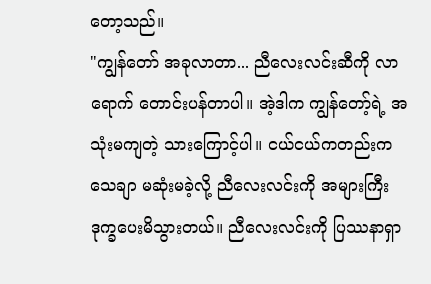တော့သည်။
"ကျွန်တော် အခုလာတာ... ညီလေးလင်းဆီကို လာရောက် တောင်းပန်တာပါ။ အဲ့ဒါက ကျွန်တော့်ရဲ့ အသုံးမကျတဲ့ သားကြောင့်ပါ။ ငယ်ငယ်ကတည်းက သေချာ မဆုံးမခဲ့လို့ ညီလေးလင်းကို အများကြီး ဒုက္ခပေးမိသွားတယ်။ ညီလေးလင်းကို ပြဿနာရှာ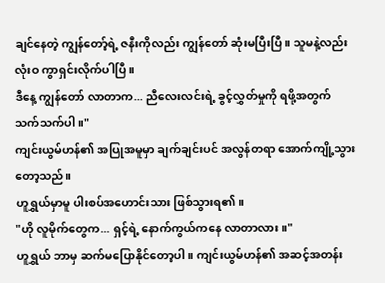ချင်နေတဲ့ ကျွန်တော့်ရဲ့ ဇနီးကိုလည်း ကျွန်တော် ဆုံးမပြီးပြီ။ သူမနဲ့လည်း လုံးဝ ကွာရှင်းလိုက်ပါပြီ။
ဒီနေ့ ကျွန်တော် လာတာက... ညီလေးလင်းရဲ့ ခွင့်လွှတ်မှုကို ရဖို့အတွက် သက်သက်ပါ။"
ကျင်းယွမ်ဟန်၏ အပြုအမူမှာ ချက်ချင်းပင် အလွန်တရာ အောက်ကျို့သွားတော့သည်။
ဟူရွှယ်မှာမူ ပါးစပ်အဟောင်းသား ဖြစ်သွားရ၏။
"ဟို လူမိုက်တွေက... ရှင့်ရဲ့ နောက်ကွယ်ကနေ လာတာလား။"
ဟူရွှယ် ဘာမှ ဆက်မပြောနိုင်တော့ပါ။ ကျင်းယွမ်ဟန်၏ အဆင့်အတန်း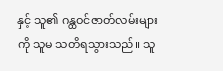နှင့် သူ၏ ဂန္ထဝင်ဇာတ်လမ်းများကို သူမ သတိရသွားသည်။ သူ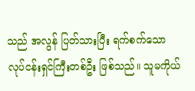သည် အလွန် ပြတ်သားပြီး ရက်စက်သော လုပ်ငန်းရှင်ကြီးတစ်ဦး ဖြစ်သည်။ သူမကိုယ်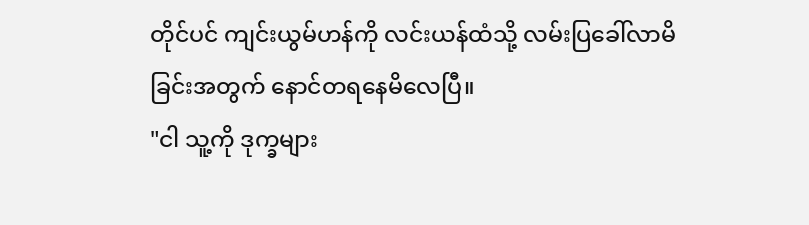တိုင်ပင် ကျင်းယွမ်ဟန်ကို လင်းယန်ထံသို့ လမ်းပြခေါ်လာမိခြင်းအတွက် နောင်တရနေမိလေပြီ။
"ငါ သူ့ကို ဒုက္ခများ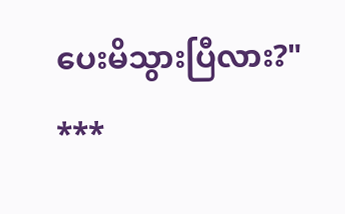ပေးမိသွားပြီလား?"
***